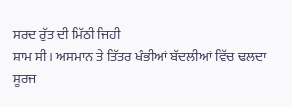ਸਰਦ ਰੁੱਤ ਦੀ ਮਿੱਠੀ ਜਿਹੀ
ਸ਼ਾਮ ਸੀ। ਅਸਮਾਨ ਤੇ ਤਿੱਤਰ ਖੰਭੀਆਂ ਬੱਦਲੀਆਂ ਵਿੱਚ ਢਲਦਾ ਸੂਰਜ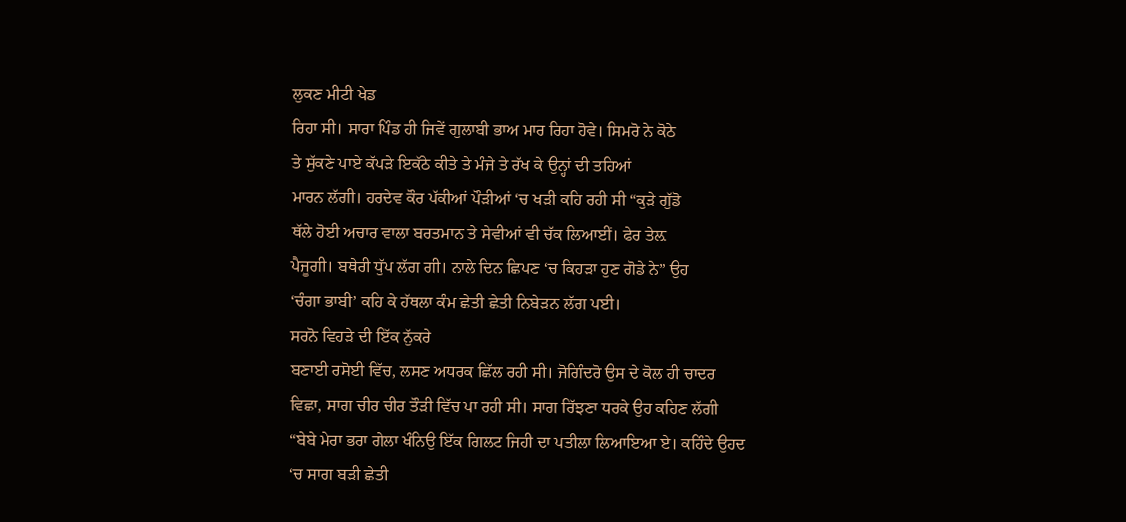ਲੁਕਣ ਮੀਟੀ ਖੇਡ
ਰਿਹਾ ਸੀ। ਸਾਰਾ ਪਿੰਡ ਹੀ ਜਿਵੇਂ ਗੁਲਾਬੀ ਭਾਅ ਮਾਰ ਰਿਹਾ ਹੋਵੇ। ਸਿਮਰੋ ਨੇ ਕੋਠੇ
ਤੇ ਸੁੱਕਣੇ ਪਾਏ ਕੱਪੜੇ ਇਕੱਠੇ ਕੀਤੇ ਤੇ ਮੰਜੇ ਤੇ ਰੱਖ ਕੇ ਉਨ੍ਹਾਂ ਦੀ ਤਹਿਆਂ
ਮਾਰਨ ਲੱਗੀ। ਹਰਦੇਵ ਕੌਰ ਪੱਕੀਆਂ ਪੌੜੀਆਂ ‘ਚ ਖੜੀ ਕਹਿ ਰਹੀ ਸੀ “ਕੁੜੇ ਗੁੱਡੋ
ਥੱਲੇ ਹੋਈ ਅਚਾਰ ਵਾਲਾ ਬਰਤਮਾਨ ਤੇ ਸੇਵੀਆਂ ਵੀ ਚੱਕ ਲਿਆਈਂ। ਫੇਰ ਤੇਲ਼
ਪੈਜੂਗੀ। ਬਥੇਰੀ ਧੁੱਪ ਲੱਗ ਗੀ। ਨਾਲੇ ਦਿਨ ਛਿਪਣ ‘ਚ ਕਿਹੜਾ ਹੁਣ ਗੋਡੇ ਨੇ” ਉਹ
‘ਚੰਗਾ ਭਾਬੀ’ ਕਹਿ ਕੇ ਹੱਥਲਾ ਕੰਮ ਛੇਤੀ ਛੇਤੀ ਨਿਬੇੜਨ ਲੱਗ ਪਈ।
ਸਰਨੋ ਵਿਹੜੇ ਦੀ ਇੱਕ ਨੁੱਕਰੇ
ਬਣਾਈ ਰਸੋਈ ਵਿੱਚ, ਲਸਣ ਅਧਰਕ ਛਿੱਲ ਰਹੀ ਸੀ। ਜੋਗਿੰਦਰੋ ਉਸ ਦੇ ਕੋਲ ਹੀ ਚਾਦਰ
ਵਿਛਾ, ਸਾਗ ਚੀਰ ਚੀਰ ਤੌੜੀ ਵਿੱਚ ਪਾ ਰਹੀ ਸੀ। ਸਾਗ ਰਿੱਝਣਾ ਧਰਕੇ ਉਹ ਕਹਿਣ ਲੱਗੀ
“ਬੇਬੇ ਮੇਰਾ ਭਰਾ ਗੇਲਾ ਖੰਨਿਉ ਇੱਕ ਗਿਲਟ ਜਿਹੀ ਦਾ ਪਤੀਲਾ ਲਿਆਇਆ ਏ। ਕਹਿੰਦੇ ਉਹਦ
‘ਚ ਸਾਗ ਬੜੀ ਛੇਤੀ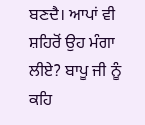ਬਣਦੈ। ਆਪਾਂ ਵੀ ਸ਼ਹਿਰੋਂ ਉਹ ਮੰਗਾ ਲੀਏ? ਬਾਪੂ ਜੀ ਨੂੰ ਕਹਿ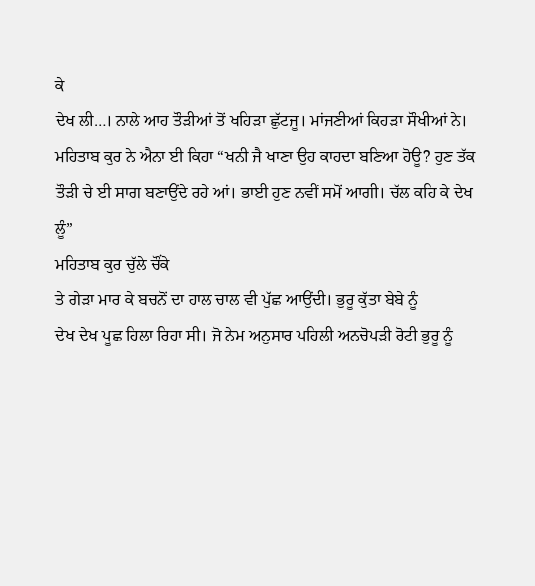ਕੇ
ਦੇਖ ਲੀ…। ਨਾਲੇ ਆਹ ਤੌੜੀਆਂ ਤੋਂ ਖਹਿੜਾ ਛੁੱਟਜੂ। ਮਾਂਜਣੀਆਂ ਕਿਹੜਾ ਸੌਖੀਆਂ ਨੇ।
ਮਹਿਤਾਬ ਕੁਰ ਨੇ ਐਨਾ ਈ ਕਿਹਾ “ਖਨੀ ਜੈ ਖਾਣਾ ਉਹ ਕਾਹਦਾ ਬਣਿਆ ਹੋਊ? ਹੁਣ ਤੱਕ
ਤੌੜੀ ਚੇ ਈ ਸਾਗ ਬਣਾਉਂਦੇ ਰਹੇ ਆਂ। ਭਾਈ ਹੁਣ ਨਵੀਂ ਸਮੋਂ ਆਗੀ। ਚੱਲ ਕਹਿ ਕੇ ਦੇਖ
ਲੂੰ”
ਮਹਿਤਾਬ ਕੁਰ ਚੁੱਲੇ ਚੌਂਕੇ
ਤੇ ਗੇੜਾ ਮਾਰ ਕੇ ਬਚਨੋਂ ਦਾ ਹਾਲ ਚਾਲ ਵੀ ਪੁੱਛ ਆਉਂਦੀ। ਭੁਰੂ ਕੁੱਤਾ ਬੇਬੇ ਨੂੰ
ਦੇਖ ਦੇਖ ਪੂਛ ਹਿਲਾ ਰਿਹਾ ਸੀ। ਜੋ ਨੇਮ ਅਨੁਸਾਰ ਪਹਿਲੀ ਅਨਚੋਪੜੀ ਰੋਟੀ ਭੁਰੂ ਨੂੰ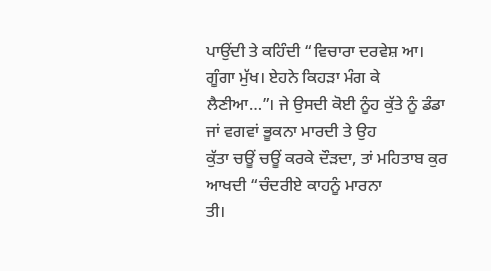ਪਾਉਂਦੀ ਤੇ ਕਹਿੰਦੀ “ਵਿਚਾਰਾ ਦਰਵੇਸ਼ ਆ। ਗੂੰਗਾ ਮੁੱਖ। ਏਹਨੇ ਕਿਹੜਾ ਮੰਗ ਕੇ
ਲੈਣੀਆ…”। ਜੇ ਉਸਦੀ ਕੋਈ ਨੂੰਹ ਕੁੱਤੇ ਨੂੰ ਡੰਡਾ ਜਾਂ ਵਗਵਾਂ ਭੂਕਨਾ ਮਾਰਦੀ ਤੇ ਉਹ
ਕੁੱਤਾ ਚਊਂ ਚਊਂ ਕਰਕੇ ਦੌੜਦਾ, ਤਾਂ ਮਹਿਤਾਬ ਕੁਰ ਆਖਦੀ “ਚੰਦਰੀਏ ਕਾਹਨੂੰ ਮਾਰਨਾ
ਤੀ।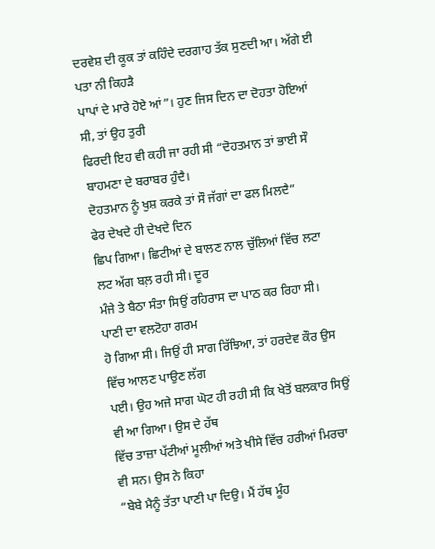ਦਰਵੇਸ਼ ਦੀ ਕੂਕ ਤਾਂ ਕਹਿੰਦੇ ਦਰਗਾਹ ਤੱਕ ਸੁਣਦੀ ਆ। ਅੱਗੇ ਈ ਪਤਾ ਨੀ ਕਿਹੜੈ
ਪਾਪਾਂ ਦੇ ਮਾਰੇ ਹੋਏ ਆਂ”। ਹੁਣ ਜਿਸ ਦਿਨ ਦਾ ਦੋਹਤਾ ਹੋਇਆਂ ਸੀ, ਤਾਂ ਉਹ ਤੁਰੀ
ਫਿਰਦੀ ਇਹ ਵੀ ਕਹੀ ਜਾ ਰਹੀ ਸੀ “ਦੋਹਤਮਾਨ ਤਾਂ ਭਾਈ ਸੌ ਬਾਹਮਣਾ ਦੇ ਬਰਾਬਰ ਹੁੰਦੈ।
ਦੋਹਤਮਾਨ ਨੂੰ ਖੁਸ਼ ਕਰਕੇ ਤਾਂ ਸੌ ਜੱਗਾਂ ਦਾ ਫਲ ਮਿਲਦੈ”
ਫੇਰ ਦੇਖਦੇ ਹੀ ਦੇਖਦੇ ਦਿਨ
ਛਿਪ ਗਿਆ। ਛਿਟੀਆਂ ਦੇ ਬਾਲਣ ਨਾਲ ਚੁੱਲਿਆਂ ਵਿੱਚ ਲਟਾ ਲਟ ਅੱਗ ਬਲ਼ ਰਹੀ ਸੀ। ਦੂਰ
ਮੰਜੇ ਤੇ ਬੈਠਾ ਸੰਤਾ ਸਿਉਂ ਰਹਿਰਾਸ ਦਾ ਪਾਠ ਕਰ ਰਿਹਾ ਸੀ। ਪਾਣੀ ਦਾ ਵਲਟੋਹਾ ਗਰਮ
ਹੋ ਗਿਆ ਸੀ। ਜਿਉਂ ਹੀ ਸਾਗ ਰਿੱਝਿਆ, ਤਾਂ ਹਰਦੇਵ ਕੌਰ ਉਸ ਵਿੱਚ ਆਲਣ ਪਾਉਣ ਲੱਗ
ਪਈ। ਉਹ ਅਜੇ ਸਾਗ ਘੋਟ ਹੀ ਰਹੀ ਸੀ ਕਿ ਖੇਤੋਂ ਬਲਕਾਰ ਸਿਉਂ ਵੀ ਆ ਗਿਆ। ਉਸ ਦੇ ਹੱਥ
ਵਿੱਚ ਤਾਜ਼ਾ ਪੱਟੀਆਂ ਮੂਲੀਆਂ ਅਤੇ ਖੀਸੇ ਵਿੱਚ ਹਰੀਆਂ ਮਿਰਚਾ ਵੀ ਸਨ। ਉਸ ਨੇ ਕਿਹਾ
“ਬੇਬੇ ਮੈਨੂੰ ਤੱਤਾ ਪਾਣੀ ਪਾ ਦਿਉ। ਮੈਂ ਹੱਥ ਮੂੰਹ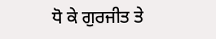ਧੋ ਕੇ ਗੁਰਜੀਤ ਤੇ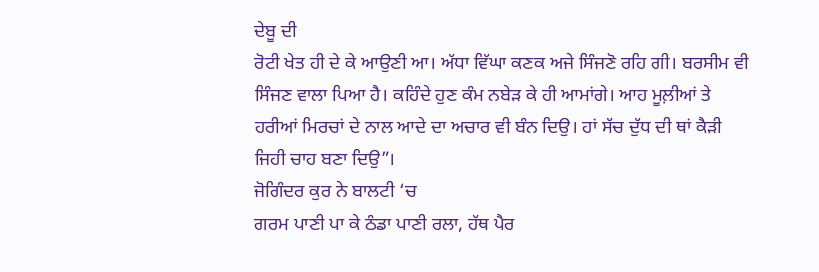ਦੇਬੂ ਦੀ
ਰੋਟੀ ਖੇਤ ਹੀ ਦੇ ਕੇ ਆਉਣੀ ਆ। ਅੱਧਾ ਵਿੱਘਾ ਕਣਕ ਅਜੇ ਸਿੰਜਣੋ ਰਹਿ ਗੀ। ਬਰਸੀਮ ਵੀ
ਸਿੰਜਣ ਵਾਲਾ ਪਿਆ ਹੈ। ਕਹਿੰਦੇ ਹੁਣ ਕੰਮ ਨਬੇੜ ਕੇ ਹੀ ਆਮਾਂਗੇ। ਆਹ ਮੂਲ਼ੀਆਂ ਤੇ
ਹਰੀਆਂ ਮਿਰਚਾਂ ਦੇ ਨਾਲ ਆਦੇ ਦਾ ਅਚਾਰ ਵੀ ਬੰਨ ਦਿਉ। ਹਾਂ ਸੱਚ ਦੁੱਧ ਦੀ ਥਾਂ ਕੈੜੀ
ਜਿਹੀ ਚਾਹ ਬਣਾ ਦਿਉ”।
ਜੋਗਿੰਦਰ ਕੁਰ ਨੇ ਬਾਲਟੀ ‘ਚ
ਗਰਮ ਪਾਣੀ ਪਾ ਕੇ ਠੰਡਾ ਪਾਣੀ ਰਲਾ, ਹੱਥ ਪੈਰ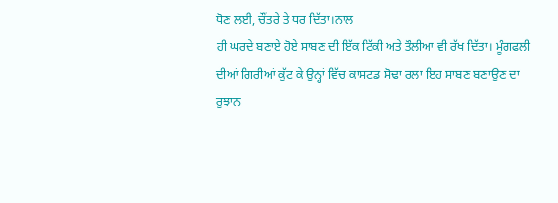ਧੋਣ ਲਈ, ਚੌਂਤਰੇ ਤੇ ਧਰ ਦਿੱਤਾ।ਨਾਲ
ਹੀ ਘਰਦੇ ਬਣਾਏ ਹੋਏ ਸਾਬਣ ਦੀ ਇੱਕ ਟਿੱਕੀ ਅਤੇ ਤੌਲੀਆ ਵੀ ਰੱਖ ਦਿੱਤਾ। ਮੂੰਗਫਲੀ
ਦੀਆਂ ਗਿਰੀਆਂ ਕੁੱਟ ਕੇ ਉਨ੍ਹਾਂ ਵਿੱਚ ਕਾਸਟਡ ਸੋਢਾ ਰਲਾ ਇਹ ਸਾਬਣ ਬਣਾਉਣ ਦਾ
ਰੁਝਾਨ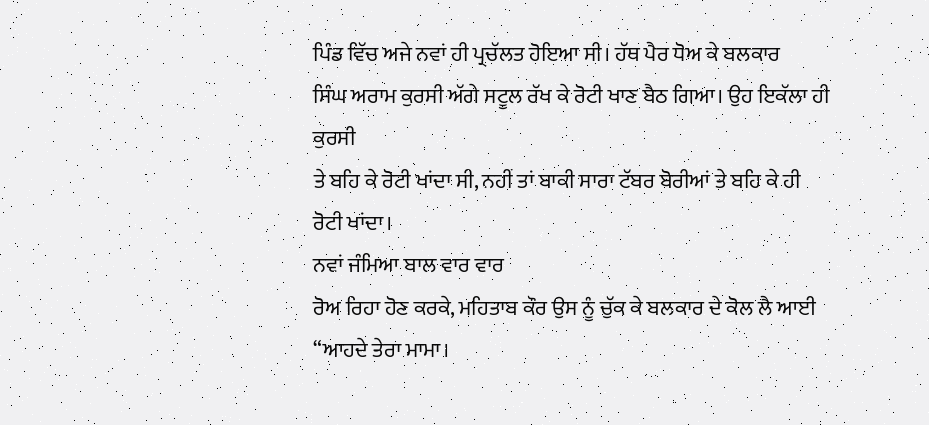ਪਿੰਡ ਵਿੱਚ ਅਜੇ ਨਵਾਂ ਹੀ ਪ੍ਰਚੱਲਤ ਹੋਇਆ ਸੀ। ਹੱਥ ਪੈਰ ਧੋਅ ਕੇ ਬਲਕਾਰ
ਸਿੰਘ ਅਰਾਮ ਕੁਰਸੀ ਅੱਗੇ ਸਟੂਲ ਰੱਖ ਕੇ ਰੋਟੀ ਖਾਣ ਬੈਠ ਗਿਆ। ਉਹ ਇਕੱਲਾ ਹੀ ਕੁਰਸੀ
ਤੇ ਬਹਿ ਕੇ ਰੋਟੀ ਖਾਂਦਾ ਸੀ, ਨਹੀਂ ਤਾਂ ਬਾਕੀ ਸਾਰਾ ਟੱਬਰ ਬੋਰੀਆਂ ਤੇ ਬਹਿ ਕੇ ਹੀ
ਰੋਟੀ ਖਾਂਦਾ।
ਨਵਾਂ ਜੰਮਿਆ ਬਾਲ ਵਾਰ ਵਾਰ
ਰੋਅ ਰਿਹਾ ਹੋਣ ਕਰਕੇ, ਮਹਿਤਾਬ ਕੌਰ ਉਸ ਨੂੰ ਚੁੱਕ ਕੇ ਬਲਕਾਰ ਦੇ ਕੋਲ ਲੈ ਆਈ
“ਆਹਦੇ ਤੇਰਾ ਮਾਮਾ।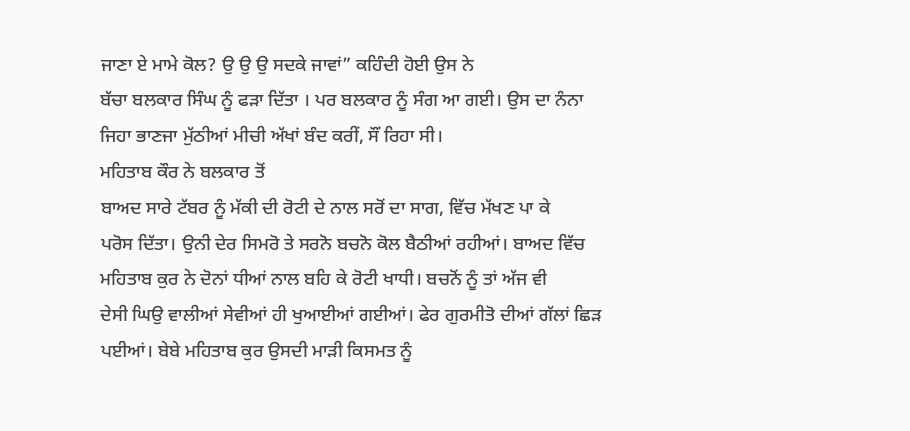ਜਾਣਾ ਏ ਮਾਮੇ ਕੋਲ? ਉ ਉ ਉ ਸਦਕੇ ਜਾਵਾਂ” ਕਹਿੰਦੀ ਹੋਈ ਉਸ ਨੇ
ਬੱਚਾ ਬਲਕਾਰ ਸਿੰਘ ਨੂੰ ਫੜਾ ਦਿੱਤਾ । ਪਰ ਬਲਕਾਰ ਨੂੰ ਸੰਗ ਆ ਗਈ। ਉਸ ਦਾ ਨੰਨਾ
ਜਿਹਾ ਭਾਣਜਾ ਮੁੱਠੀਆਂ ਮੀਚੀ ਅੱਖਾਂ ਬੰਦ ਕਰੀਂ, ਸੌਂ ਰਿਹਾ ਸੀ।
ਮਹਿਤਾਬ ਕੌਰ ਨੇ ਬਲਕਾਰ ਤੋਂ
ਬਾਅਦ ਸਾਰੇ ਟੱਬਰ ਨੂੰ ਮੱਕੀ ਦੀ ਰੋਟੀ ਦੇ ਨਾਲ ਸਰੋਂ ਦਾ ਸਾਗ, ਵਿੱਚ ਮੱਖਣ ਪਾ ਕੇ
ਪਰੋਸ ਦਿੱਤਾ। ਉਨੀ ਦੇਰ ਸਿਮਰੋ ਤੇ ਸਰਨੋ ਬਚਨੋ ਕੋਲ ਬੈਠੀਆਂ ਰਹੀਆਂ। ਬਾਅਦ ਵਿੱਚ
ਮਹਿਤਾਬ ਕੁਰ ਨੇ ਦੋਨਾਂ ਧੀਆਂ ਨਾਲ ਬਹਿ ਕੇ ਰੋਟੀ ਖਾਧੀ। ਬਚਨੋਂ ਨੂੰ ਤਾਂ ਅੱਜ ਵੀ
ਦੇਸੀ ਘਿਉ ਵਾਲੀਆਂ ਸੇਵੀਆਂ ਹੀ ਖੁਆਈਆਂ ਗਈਆਂ। ਫੇਰ ਗੁਰਮੀਤੋ ਦੀਆਂ ਗੱਲਾਂ ਛਿੜ
ਪਈਆਂ। ਬੇਬੇ ਮਹਿਤਾਬ ਕੁਰ ਉਸਦੀ ਮਾੜੀ ਕਿਸਮਤ ਨੂੰ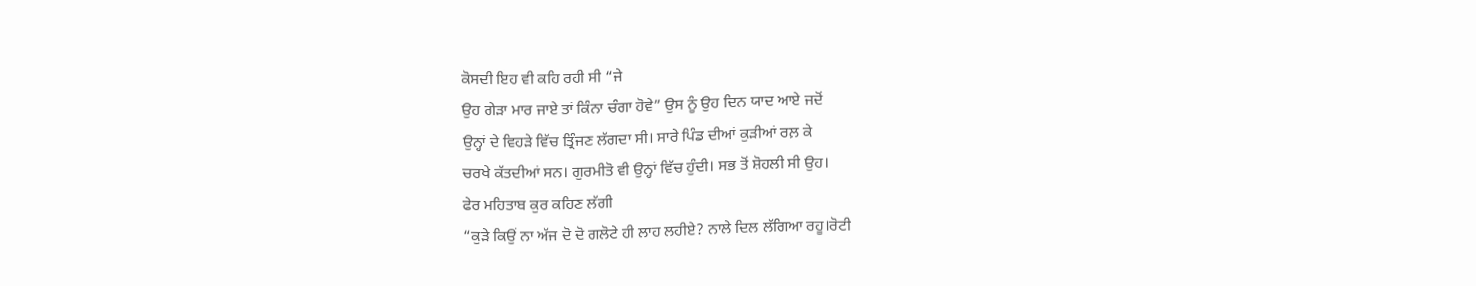ਕੋਸਦੀ ਇਹ ਵੀ ਕਹਿ ਰਹੀ ਸੀ “ਜੇ
ਉਹ ਗੇੜਾ ਮਾਰ ਜਾਏ ਤਾਂ ਕਿੰਨਾ ਚੰਗਾ ਹੋਵੇ” ਉਸ ਨੂੰ ਉਹ ਦਿਨ ਯਾਦ ਆਏ ਜਦੋਂ
ਉਨ੍ਹਾਂ ਦੇ ਵਿਹੜੇ ਵਿੱਚ ਤ੍ਰਿੰਜਣ ਲੱਗਦਾ ਸੀ। ਸਾਰੇ ਪਿੰਡ ਦੀਆਂ ਕੁੜੀਆਂ ਰਲ਼ ਕੇ
ਚਰਖੇ ਕੱਤਦੀਆਂ ਸਨ। ਗੁਰਮੀਤੋ ਵੀ ਉਨ੍ਹਾਂ ਵਿੱਚ ਹੁੰਦੀ। ਸਭ ਤੋਂ ਸ਼ੋਹਲੀ ਸੀ ਉਹ।
ਫੇਰ ਮਹਿਤਾਬ ਕੁਰ ਕਹਿਣ ਲੱਗੀ
“ਕੁੜੇ ਕਿਉਂ ਨਾ ਅੱਜ ਦੋ ਦੋ ਗਲੋਟੇ ਹੀ ਲਾਹ ਲਹੀਏ? ਨਾਲੇ ਦਿਲ ਲੱਗਿਆ ਰਹੂ।ਰੋਟੀ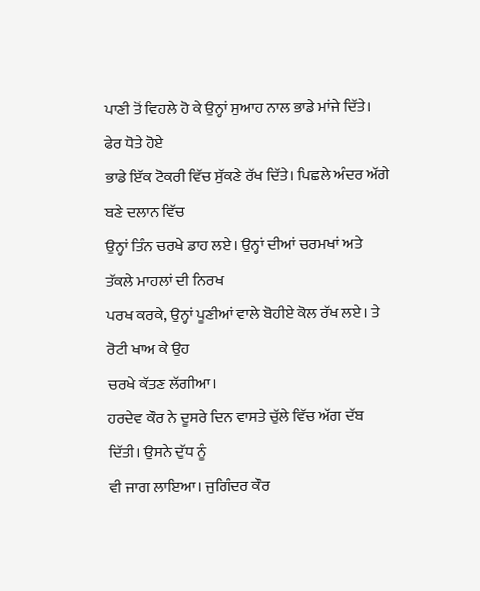ਪਾਣੀ ਤੋਂ ਵਿਹਲੇ ਹੋ ਕੇ ਉਨ੍ਹਾਂ ਸੁਆਹ ਨਾਲ ਭਾਡੇ ਮਾਂਜੇ ਦਿੱਤੇ। ਫੇਰ ਧੋਤੇ ਹੋਏ
ਭਾਡੇ ਇੱਕ ਟੋਕਰੀ ਵਿੱਚ ਸੁੱਕਣੇ ਰੱਖ ਦਿੱਤੇ। ਪਿਛਲੇ ਅੰਦਰ ਅੱਗੇ ਬਣੇ ਦਲਾਨ ਵਿੱਚ
ਉਨ੍ਹਾਂ ਤਿੰਨ ਚਰਖੇ ਡਾਹ ਲਏ। ਉਨ੍ਹਾਂ ਦੀਆਂ ਚਰਮਖਾਂ ਅਤੇ ਤੱਕਲੇ ਮਾਹਲਾਂ ਦੀ ਨਿਰਖ
ਪਰਖ ਕਰਕੇ, ਉਨ੍ਹਾਂ ਪੂਣੀਆਂ ਵਾਲੇ ਬੋਹੀਏ ਕੋਲ ਰੱਖ ਲਏ। ਤੇ ਰੋਟੀ ਖਾਅ ਕੇ ਉਹ
ਚਰਖੇ ਕੱਤਣ ਲੱਗੀਆ।
ਹਰਦੇਵ ਕੌਰ ਨੇ ਦੂਸਰੇ ਦਿਨ ਵਾਸਤੇ ਚੁੱਲੇ ਵਿੱਚ ਅੱਗ ਦੱਬ ਦਿੱਤੀ। ਉਸਨੇ ਦੁੱਧ ਨੂੰ
ਵੀ ਜਾਗ ਲਾਇਆ। ਜੁਗਿੰਦਰ ਕੌਰ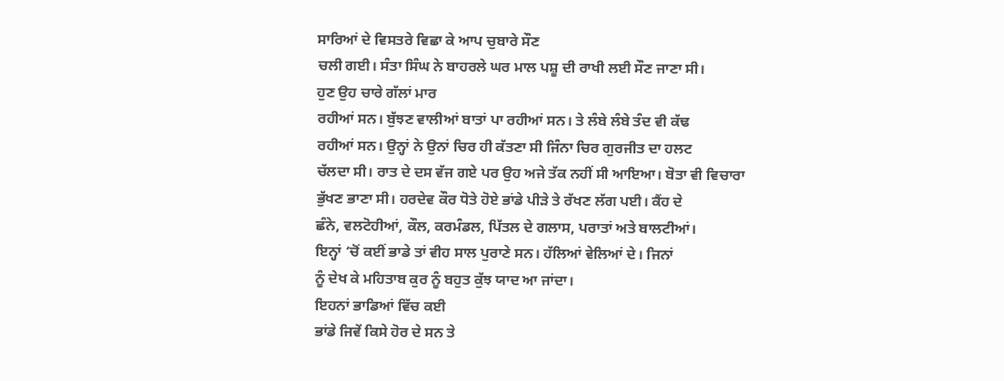ਸਾਰਿਆਂ ਦੇ ਵਿਸਤਰੇ ਵਿਛਾ ਕੇ ਆਪ ਚੁਬਾਰੇ ਸੌਣ
ਚਲੀ ਗਈ। ਸੰਤਾ ਸਿੰਘ ਨੇ ਬਾਹਰਲੇ ਘਰ ਮਾਲ ਪਸ਼ੂ ਦੀ ਰਾਖੀ ਲਈ ਸੌਣ ਜਾਣਾ ਸੀ।
ਹੁਣ ਉਹ ਚਾਰੇ ਗੱਲਾਂ ਮਾਰ
ਰਹੀਆਂ ਸਨ। ਬੁੱਝਣ ਵਾਲੀਆਂ ਬਾਤਾਂ ਪਾ ਰਹੀਆਂ ਸਨ। ਤੇ ਲੰਬੇ ਲੰਬੇ ਤੰਦ ਵੀ ਕੱਢ
ਰਹੀਆਂ ਸਨ। ਉਨ੍ਹਾਂ ਨੇ ਉਨਾਂ ਚਿਰ ਹੀ ਕੱਤਣਾ ਸੀ ਜਿੰਨਾ ਚਿਰ ਗੁਰਜੀਤ ਦਾ ਹਲਟ
ਚੱਲਦਾ ਸੀ। ਰਾਤ ਦੇ ਦਸ ਵੱਜ ਗਏ ਪਰ ਉਹ ਅਜੇ ਤੱਕ ਨਹੀਂ ਸੀ ਆਇਆ। ਬੋਤਾ ਵੀ ਵਿਚਾਰਾ
ਭੁੱਖਣ ਭਾਣਾ ਸੀ। ਹਰਦੇਵ ਕੌਰ ਧੋਤੇ ਹੋਏ ਭਾਂਡੇ ਪੀੜੇ ਤੇ ਰੱਖਣ ਲੱਗ ਪਈ। ਕੈਂਹ ਦੇ
ਛੰਨੇ, ਵਲਟੋਹੀਆਂ, ਕੌਲ, ਕਰਮੰਡਲ, ਪਿੱਤਲ ਦੇ ਗਲਾਸ, ਪਰਾਤਾਂ ਅਤੇ ਬਾਲਟੀਆਂ।
ਇਨ੍ਹਾਂ ‘ਚੋਂ ਕਈਂ ਭਾਡੇ ਤਾਂ ਵੀਹ ਸਾਲ ਪੁਰਾਣੇ ਸਨ। ਹੱਲਿਆਂ ਵੇਲਿਆਂ ਦੇ। ਜਿਨਾਂ
ਨੂੰ ਦੇਖ ਕੇ ਮਹਿਤਾਬ ਕੁਰ ਨੂੰ ਬਹੁਤ ਕੁੱਝ ਯਾਦ ਆ ਜਾਂਦਾ।
ਇਹਨਾਂ ਭਾਡਿਆਂ ਵਿੱਚ ਕਈ
ਭਾਂਡੇ ਜਿਵੇਂ ਕਿਸੇ ਹੋਰ ਦੇ ਸਨ ਤੇ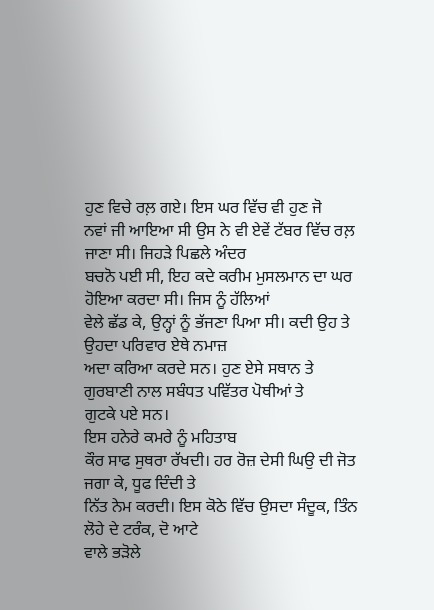ਹੁਣ ਵਿਚੇ ਰਲ਼ ਗਏ। ਇਸ ਘਰ ਵਿੱਚ ਵੀ ਹੁਣ ਜੋ
ਨਵਾਂ ਜੀ ਆਇਆ ਸੀ ਉਸ ਨੇ ਵੀ ਏਵੇਂ ਟੱਬਰ ਵਿੱਚ ਰਲ਼ ਜਾਣਾ ਸੀ। ਜਿਹੜੇ ਪਿਛਲੇ ਅੰਦਰ
ਬਚਨੋ ਪਈ ਸੀ, ਇਹ ਕਦੇ ਕਰੀਮ ਮੁਸਲਮਾਨ ਦਾ ਘਰ ਹੋਇਆ ਕਰਦਾ ਸੀ। ਜਿਸ ਨੂੰ ਹੱਲਿਆਂ
ਵੇਲੇ ਛੱਡ ਕੇ, ਉਨ੍ਹਾਂ ਨੂੰ ਭੱਜਣਾ ਪਿਆ ਸੀ। ਕਦੀ ਉਹ ਤੇ ਉਹਦਾ ਪਰਿਵਾਰ ਏਥੇ ਨਮਾਜ਼
ਅਦਾ ਕਰਿਆ ਕਰਦੇ ਸਨ। ਹੁਣ ਏਸੇ ਸਥਾਨ ਤੇ ਗੁਰਬਾਣੀ ਨਾਲ ਸਬੰਧਤ ਪਵਿੱਤਰ ਪੋਥੀਆਂ ਤੇ
ਗੁਟਕੇ ਪਏ ਸਨ।
ਇਸ ਹਨੇਰੇ ਕਮਰੇ ਨੂੰ ਮਹਿਤਾਬ
ਕੌਰ ਸਾਫ ਸੁਥਰਾ ਰੱਖਦੀ। ਹਰ ਰੋਜ਼ ਦੇਸੀ ਘਿਉ ਦੀ ਜੋਤ ਜਗਾ ਕੇ, ਧੂਫ ਦਿੰਦੀ ਤੇ
ਨਿੱਤ ਨੇਮ ਕਰਦੀ। ਇਸ ਕੋਠੇ ਵਿੱਚ ਉਸਦਾ ਸੰਦੂਕ, ਤਿੰਨ ਲੋਹੇ ਦੇ ਟਰੰਕ, ਦੋ ਆਟੇ
ਵਾਲੇ ਭੜੋਲੇ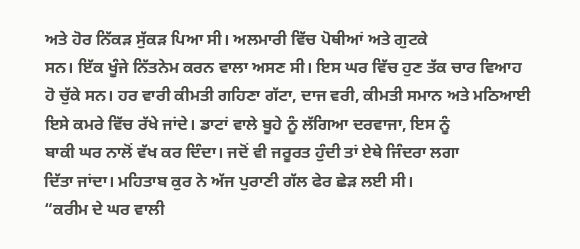ਅਤੇ ਹੋਰ ਨਿੱਕੜ ਸੁੱਕੜ ਪਿਆ ਸੀ। ਅਲਮਾਰੀ ਵਿੱਚ ਪੋਥੀਆਂ ਅਤੇ ਗੁਟਕੇ
ਸਨ। ਇੱਕ ਖੂੰਜੇ ਨਿੱਤਨੇਮ ਕਰਨ ਵਾਲਾ ਅਸਣ ਸੀ। ਇਸ ਘਰ ਵਿੱਚ ਹੁਣ ਤੱਕ ਚਾਰ ਵਿਆਹ
ਹੋ ਚੁੱਕੇ ਸਨ। ਹਰ ਵਾਰੀ ਕੀਮਤੀ ਗਹਿਣਾ ਗੱਟਾ, ਦਾਜ ਵਰੀ, ਕੀਮਤੀ ਸਮਾਨ ਅਤੇ ਮਠਿਆਈ
ਇਸੇ ਕਮਰੇ ਵਿੱਚ ਰੱਖੇ ਜਾਂਦੇ। ਡਾਟਾਂ ਵਾਲੇ ਬੂਹੇ ਨੂੰ ਲੱਗਿਆ ਦਰਵਾਜਾ, ਇਸ ਨੂੰ
ਬਾਕੀ ਘਰ ਨਾਲੋਂ ਵੱਖ ਕਰ ਦਿੰਦਾ। ਜਦੋਂ ਵੀ ਜਰੂਰਤ ਹੁੰਦੀ ਤਾਂ ਏਥੇ ਜਿੰਦਰਾ ਲਗਾ
ਦਿੱਤਾ ਜਾਂਦਾ। ਮਹਿਤਾਬ ਕੁਰ ਨੇ ਅੱਜ ਪੁਰਾਣੀ ਗੱਲ ਫੇਰ ਛੇੜ ਲਈ ਸੀ।
“ਕਰੀਮ ਦੇ ਘਰ ਵਾਲੀ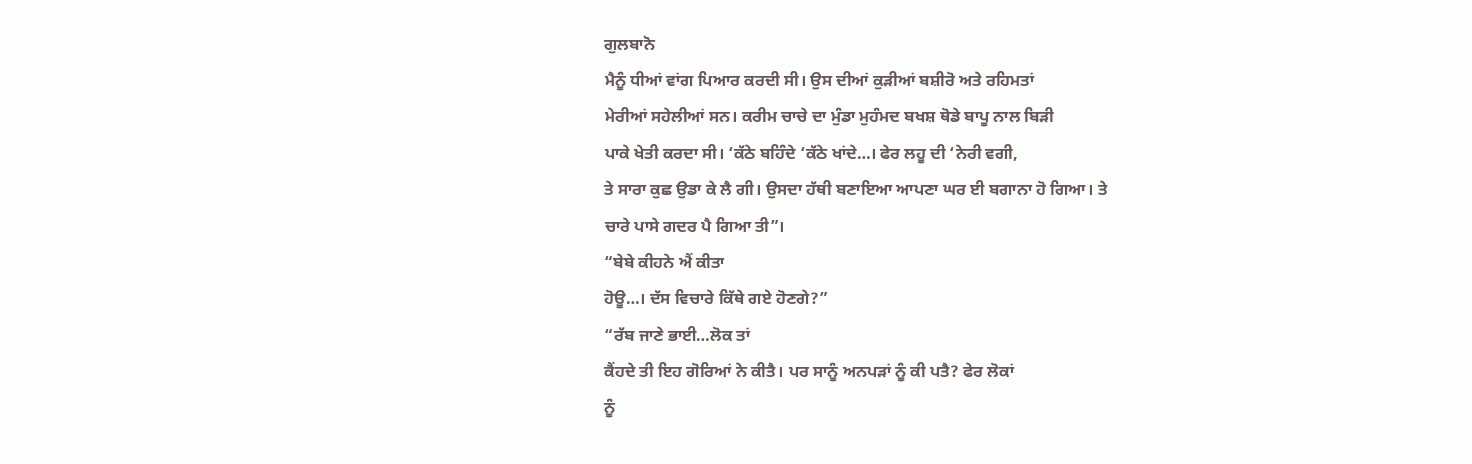ਗੁਲਬਾਨੋ
ਮੈਨੂੰ ਧੀਆਂ ਵਾਂਗ ਪਿਆਰ ਕਰਦੀ ਸੀ। ਉਸ ਦੀਆਂ ਕੁੜੀਆਂ ਬਸ਼ੀਰੋ ਅਤੇ ਰਹਿਮਤਾਂ
ਮੇਰੀਆਂ ਸਹੇਲੀਆਂ ਸਨ। ਕਰੀਮ ਚਾਚੇ ਦਾ ਮੁੰਡਾ ਮੁਹੰਮਦ ਬਖਸ਼ ਥੋਡੇ ਬਾਪੂ ਨਾਲ ਬਿੜੀ
ਪਾਕੇ ਖੇਤੀ ਕਰਦਾ ਸੀ। ‘ਕੱਠੇ ਬਹਿੰਦੇ ‘ਕੱਠੇ ਖਾਂਦੇ…। ਫੇਰ ਲਹੂ ਦੀ ‘ਨੇਰੀ ਵਗੀ,
ਤੇ ਸਾਰਾ ਕੁਛ ਉਡਾ ਕੇ ਲੈ ਗੀ। ਉਸਦਾ ਹੱਥੀ ਬਣਾਇਆ ਆਪਣਾ ਘਰ ਈ ਬਗਾਨਾ ਹੋ ਗਿਆ। ਤੇ
ਚਾਰੇ ਪਾਸੇ ਗਦਰ ਪੈ ਗਿਆ ਤੀ”।
“ਬੇਬੇ ਕੀਹਨੇ ਐਂ ਕੀਤਾ
ਹੋਊ…। ਦੱਸ ਵਿਚਾਰੇ ਕਿੱਥੇ ਗਏ ਹੋਣਗੇ?”
“ਰੱਬ ਜਾਣੇ ਭਾਈ…ਲੋਕ ਤਾਂ
ਕੈਂਹਦੇ ਤੀ ਇਹ ਗੋਰਿਆਂ ਨੇ ਕੀਤੈ। ਪਰ ਸਾਨੂੰ ਅਨਪੜਾਂ ਨੂੰ ਕੀ ਪਤੈ? ਫੇਰ ਲੋਕਾਂ
ਨੂੰ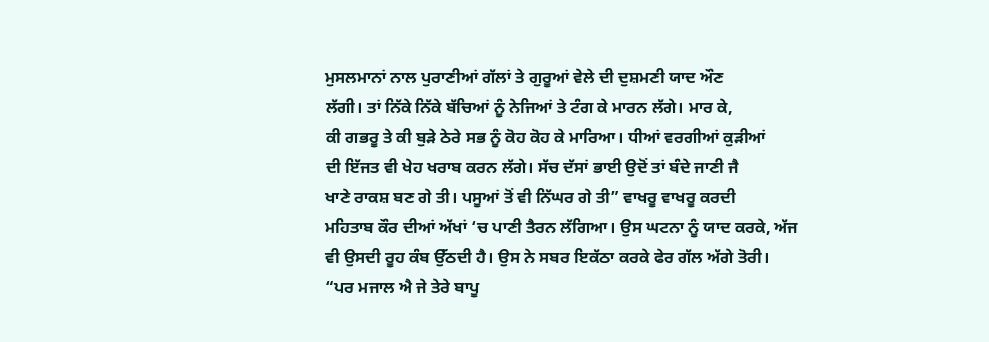ਮੁਸਲਮਾਨਾਂ ਨਾਲ ਪੁਰਾਣੀਆਂ ਗੱਲਾਂ ਤੇ ਗੁਰੂਆਂ ਵੇਲੇ ਦੀ ਦੁਸ਼ਮਣੀ ਯਾਦ ਔਣ
ਲੱਗੀ। ਤਾਂ ਨਿੱਕੇ ਨਿੱਕੇ ਬੱਚਿਆਂ ਨੂੰ ਨੇਜਿਆਂ ਤੇ ਟੰਗ ਕੇ ਮਾਰਨ ਲੱਗੇ। ਮਾਰ ਕੇ,
ਕੀ ਗਭਰੂ ਤੇ ਕੀ ਬੁੜੇ ਠੇਰੇ ਸਭ ਨੂੰ ਕੋਹ ਕੋਹ ਕੇ ਮਾਰਿਆ। ਧੀਆਂ ਵਰਗੀਆਂ ਕੁੜੀਆਂ
ਦੀ ਇੱਜਤ ਵੀ ਖੇਹ ਖਰਾਬ ਕਰਨ ਲੱਗੇ। ਸੱਚ ਦੱਸਾਂ ਭਾਈ ਉਦੋਂ ਤਾਂ ਬੰਦੇ ਜਾਣੀ ਜੈ
ਖਾਣੇ ਰਾਕਸ਼ ਬਣ ਗੇ ਤੀ। ਪਸੂਆਂ ਤੋਂ ਵੀ ਨਿੱਘਰ ਗੇ ਤੀ” ਵਾਖਰੂ ਵਾਖਰੂ ਕਰਦੀ
ਮਹਿਤਾਬ ਕੌਰ ਦੀਆਂ ਅੱਖਾਂ ‘ਚ ਪਾਣੀ ਤੈਰਨ ਲੱਗਿਆ। ਉਸ ਘਟਨਾ ਨੂੰ ਯਾਦ ਕਰਕੇ, ਅੱਜ
ਵੀ ਉਸਦੀ ਰੂਹ ਕੰਬ ਉੱਠਦੀ ਹੈ। ਉਸ ਨੇ ਸਬਰ ਇਕੱਠਾ ਕਰਕੇ ਫੇਰ ਗੱਲ ਅੱਗੇ ਤੋਰੀ।
“ਪਰ ਮਜਾਲ ਐ ਜੇ ਤੇਰੇ ਬਾਪੂ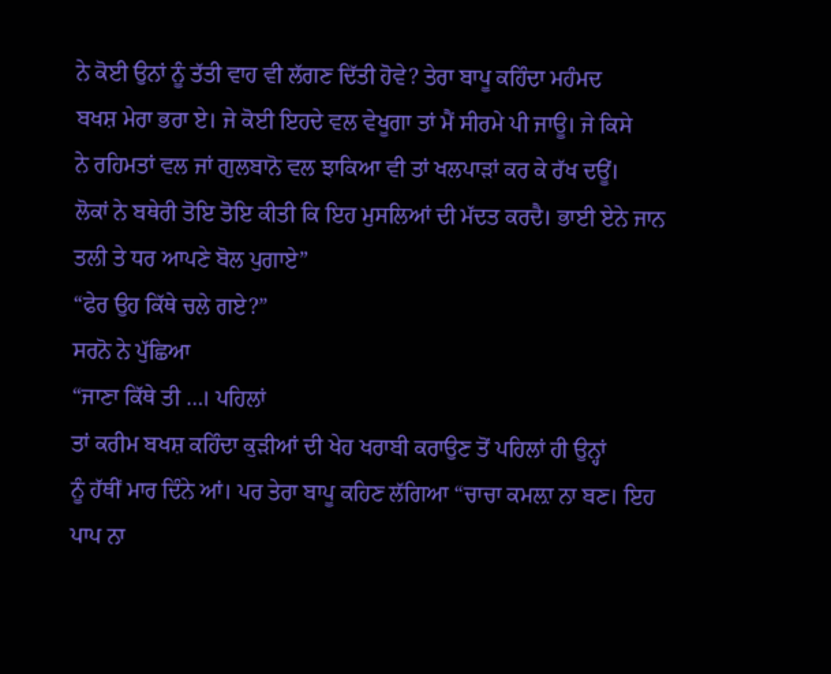ਨੇ ਕੋਈ ਉਨਾਂ ਨੂੰ ਤੱਤੀ ਵਾਹ ਵੀ ਲੱਗਣ ਦਿੱਤੀ ਹੋਵੇ? ਤੇਰਾ ਬਾਪੂ ਕਹਿੰਦਾ ਮਹੰਮਦ
ਬਖਸ਼ ਮੇਰਾ ਭਰਾ ਏ। ਜੇ ਕੋਈ ਇਹਦੇ ਵਲ ਵੇਖੂਗਾ ਤਾਂ ਮੈਂ ਸੀਰਮੇ ਪੀ ਜਾਊ। ਜੇ ਕਿਸੇ
ਨੇ ਰਹਿਮਤਾਂ ਵਲ ਜਾਂ ਗੁਲਬਾਨੋ ਵਲ ਝਾਕਿਆ ਵੀ ਤਾਂ ਖਲਪਾੜਾਂ ਕਰ ਕੇ ਰੱਖ ਦਊਂ।
ਲੋਕਾਂ ਨੇ ਬਥੇਰੀ ਤੋਇ ਤੋਇ ਕੀਤੀ ਕਿ ਇਹ ਮੁਸਲਿਆਂ ਦੀ ਮੱਦਤ ਕਰਦੈ। ਭਾਈ ਏਨੇ ਜਾਨ
ਤਲੀ ਤੇ ਧਰ ਆਪਣੇ ਬੋਲ ਪੁਗਾਏ”
“ਫੇਰ ਉਹ ਕਿੱਥੇ ਚਲੇ ਗਏ?”
ਸਰਨੋ ਨੇ ਪੁੱਛਿਆ
“ਜਾਣਾ ਕਿੱਥੇ ਤੀ …। ਪਹਿਲਾਂ
ਤਾਂ ਕਰੀਮ ਬਖਸ਼ ਕਹਿੰਦਾ ਕੁੜੀਆਂ ਦੀ ਖੇਹ ਖਰਾਬੀ ਕਰਾਉਣ ਤੋਂ ਪਹਿਲਾਂ ਹੀ ਉਨ੍ਹਾਂ
ਨੂੰ ਹੱਥੀਂ ਮਾਰ ਦਿੰਨੇ ਆਂ। ਪਰ ਤੇਰਾ ਬਾਪੂ ਕਹਿਣ ਲੱਗਿਆ “ਚਾਚਾ ਕਮਲ਼ਾ ਨਾ ਬਣ। ਇਹ
ਪਾਪ ਨਾ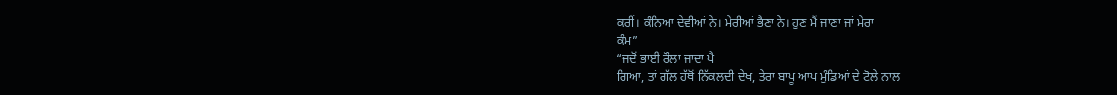ਕਰੀਂ। ਕੰਨਿਆ ਦੇਵੀਆਂ ਨੇ। ਮੇਰੀਆਂ ਭੈਣਾ ਨੇ। ਹੁਣ ਮੈਂ ਜਾਣਾ ਜਾਂ ਮੇਰਾ
ਕੰਮ”
“ਜਦੋਂ ਭਾਈ ਰੌਲਾ ਜਾਦਾ ਪੈ
ਗਿਆ, ਤਾਂ ਗੱਲ ਹੱਥੋਂ ਨਿੱਕਲਦੀ ਦੇਖ, ਤੇਰਾ ਬਾਪੂ ਆਪ ਮੁੰਡਿਆਂ ਦੇ ਟੋਲੇ ਨਾਲ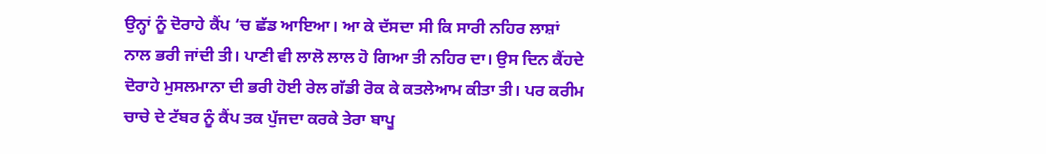ਉਨ੍ਹਾਂ ਨੂੰ ਦੋਰਾਹੇ ਕੈਂਪ ‘ਚ ਛੱਡ ਆਇਆ। ਆ ਕੇ ਦੱਸਦਾ ਸੀ ਕਿ ਸਾਰੀ ਨਹਿਰ ਲਾਸ਼ਾਂ
ਨਾਲ ਭਰੀ ਜਾਂਦੀ ਤੀ। ਪਾਣੀ ਵੀ ਲਾਲੋ ਲਾਲ ਹੋ ਗਿਆ ਤੀ ਨਹਿਰ ਦਾ। ਉਸ ਦਿਨ ਕੈਂਹਦੇ
ਦੋਰਾਹੇ ਮੁਸਲਮਾਨਾ ਦੀ ਭਰੀ ਹੋਈ ਰੇਲ ਗੱਡੀ ਰੋਕ ਕੇ ਕਤਲੇਆਮ ਕੀਤਾ ਤੀ। ਪਰ ਕਰੀਮ
ਚਾਚੇ ਦੇ ਟੱਬਰ ਨੂੰ ਕੈਂਪ ਤਕ ਪੁੱਜਦਾ ਕਰਕੇ ਤੇਰਾ ਬਾਪੂ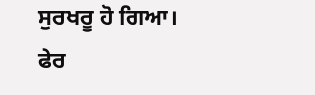ਸੁਰਖਰੂ ਹੋ ਗਿਆ। ਫੇਰ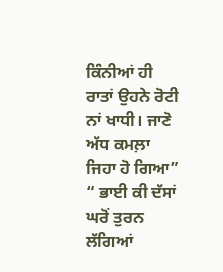ਕਿੰਨੀਆਂ ਹੀ ਰਾਤਾਂ ਉਹਨੇ ਰੋਟੀ ਨਾਂ ਖਾਧੀ। ਜਾਣੋ ਅੱਧ ਕਮਲ਼ਾ ਜਿਹਾ ਹੋ ਗਿਆ”
“ ਭਾਈ ਕੀ ਦੱਸਾਂ ਘਰੋਂ ਤੁਰਨ
ਲੱਗਿਆਂ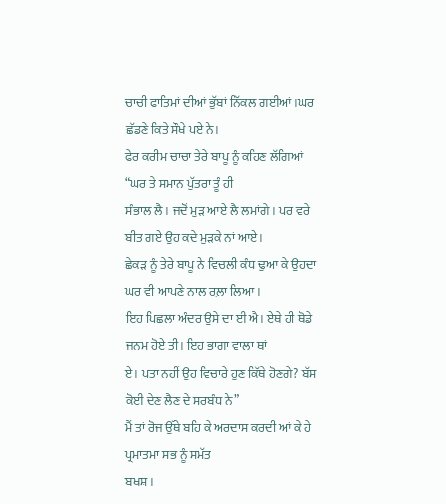ਚਾਚੀ ਫਾਤਿਮਾਂ ਦੀਆਂ ਭੁੱਬਾਂ ਨਿੱਕਲ ਗਈਆਂ।ਘਰ ਛੱਡਣੇ ਕਿਤੇ ਸੌਖੇ ਪਏ ਨੇ।
ਫੇਰ ਕਰੀਮ ਚਾਚਾ ਤੇਰੇ ਬਾਪੂ ਨੂੰ ਕਹਿਣ ਲੱਗਿਆਂ “ਘਰ ਤੇ ਸਮਾਨ ਪੁੱਤਰਾ ਤੂੰ ਹੀ
ਸੰਭਾਲ ਲੈ। ਜਦੋਂ ਮੁੜ ਆਏ ਲੈ ਲਮਾਂਗੇ। ਪਰ ਵਰੇ ਬੀਤ ਗਏ ਉਹ ਕਦੇ ਮੁੜਕੇ ਨਾਂ ਆਏ।
ਛੇਕੜ ਨੂੰ ਤੇਰੇ ਬਾਪੂ ਨੇ ਵਿਚਲੀ ਕੰਧ ਢੁਆ ਕੇ ਉਹਦਾ ਘਰ ਵੀ ਆਪਣੇ ਨਾਲ ਰਲ਼ਾ ਲਿਆ।
ਇਹ ਪਿਛਲਾ ਅੰਦਰ ਉਸੇ ਦਾ ਈ ਐ। ਏਥੇ ਹੀ ਥੋਡੇ ਜਨਮ ਹੋਏ ਤੀ। ਇਹ ਭਾਗਾ ਵਾਲਾ ਥਾਂ
ਏ। ਪਤਾ ਨਹੀਂ ਉਹ ਵਿਚਾਰੇ ਹੁਣ ਕਿੱਥੇ ਹੋਣਗੇ? ਬੱਸ ਕੋਈ ਦੇਣ ਲੈਣ ਦੇ ਸਰਬੰਧ ਨੇ”
ਮੈਂ ਤਾਂ ਰੋਜ ਉੱਥੇ ਬਹਿ ਕੇ ਅਰਦਾਸ ਕਰਦੀ ਆਂ ਕੇ ਹੇ ਪ੍ਰਮਾਤਮਾ ਸਭ ਨੂੰ ਸਮੱਤ
ਬਖਸ਼।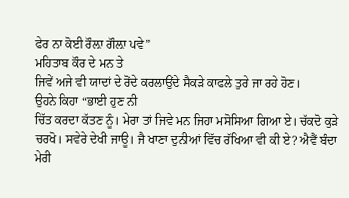ਫੇਰ ਨਾ ਕੋਈ ਰੌਲ਼ਾ ਗੌਲ਼ਾ ਪਵੇ”
ਮਹਿਤਾਬ ਕੌਰ ਦੇ ਮਨ ਤੇ
ਜਿਵੇਂ ਅਜੇ ਵੀ ਯਾਦਾਂ ਦੇ ਰੋਂਦੇ ਕਰਲਾਉਂਦੇ ਸੈਕੜੇ ਕਾਫਲੇ ਤੁਰੇ ਜਾ ਰਹੇ ਹੋਣ।
ਉਹਨੇ ਕਿਹਾ “ਭਾਈ ਹੁਣ ਨੀ
ਚਿੱਤ ਕਰਦਾ ਕੱਤਣ ਨੂੰ। ਮੇਰਾ ਤਾਂ ਜਿਵੇ ਮਨ ਜਿਹਾ ਮਸੋਸਿਆ ਗਿਆ ਏ। ਚੱਕਦੋ ਕੁੜੇ
ਚਰਖੋ। ਸਵੇਰੇ ਦੇਖੀ ਜਾਊ। ਜੈ ਖਾਣਾ ਦੁਨੀਆਂ ਵਿੱਚ ਰੱਖਿਆ ਵੀ ਕੀ ਏ? ਐਵੈਂ ਬੰਦਾ
ਮੇਰੀ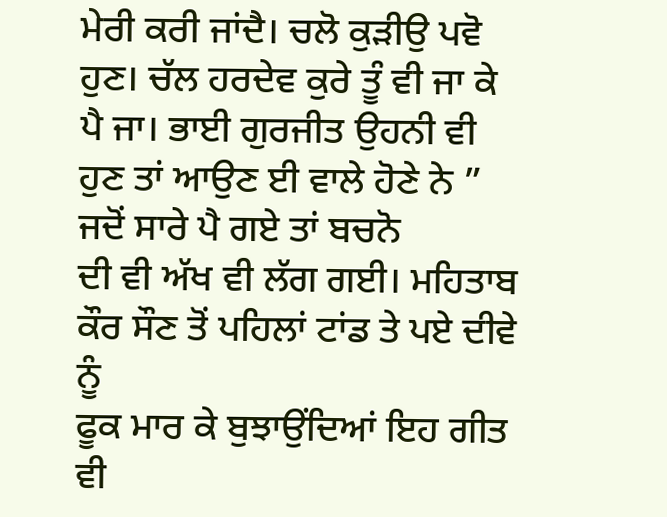ਮੇਰੀ ਕਰੀ ਜਾਂਦੈ। ਚਲੋ ਕੁੜੀਉ ਪਵੋ ਹੁਣ। ਚੱਲ ਹਰਦੇਵ ਕੁਰੇ ਤੂੰ ਵੀ ਜਾ ਕੇ
ਪੈ ਜਾ। ਭਾਈ ਗੁਰਜੀਤ ਉਹਨੀ ਵੀ ਹੁਣ ਤਾਂ ਆਉਣ ਈ ਵਾਲੇ ਹੋਣੇ ਨੇ ”
ਜਦੋਂ ਸਾਰੇ ਪੈ ਗਏ ਤਾਂ ਬਚਨੋ
ਦੀ ਵੀ ਅੱਖ ਵੀ ਲੱਗ ਗਈ। ਮਹਿਤਾਬ ਕੌਰ ਸੌਣ ਤੋਂ ਪਹਿਲਾਂ ਟਾਂਡ ਤੇ ਪਏ ਦੀਵੇ ਨੂੰ
ਫੂਕ ਮਾਰ ਕੇ ਬੁਝਾਉਂਦਿਆਂ ਇਹ ਗੀਤ ਵੀ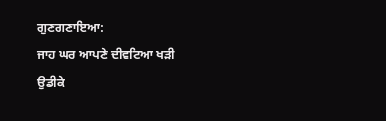ਗੁਣਗਣਾਇਆ:
ਜਾਹ ਘਰ ਆਪਣੇ ਦੀਵਟਿਆ ਖੜੀ
ਉਡੀਕੇ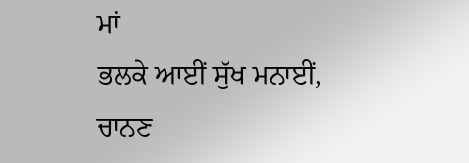ਮਾਂ
ਭਲਕੇ ਆਈਂ ਸੁੱਖ ਮਨਾਈਂ, ਚਾਨਣ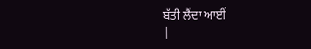ਬੱਤੀ ਲੈਂਦਾ ਆਈਂ
|